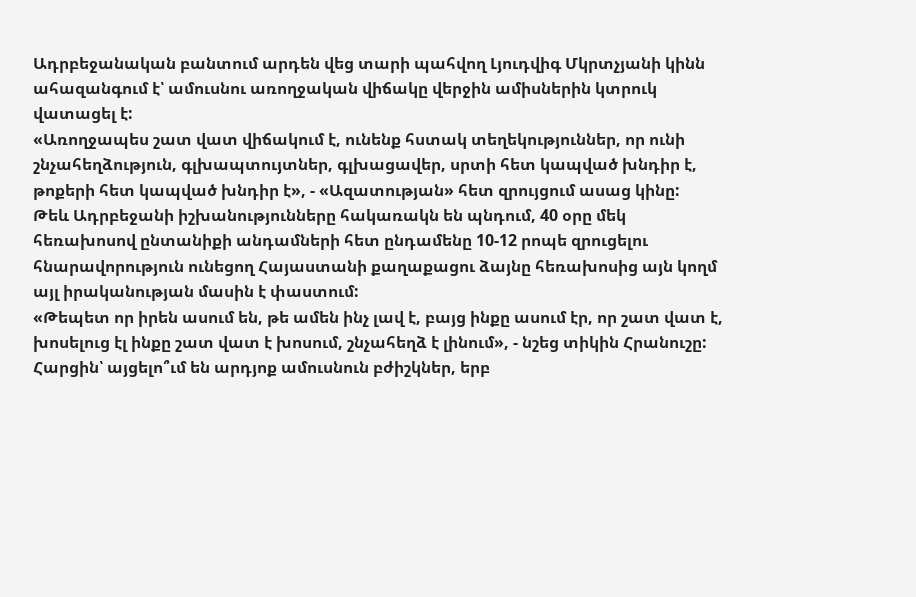Ադրբեջանական բանտում արդեն վեց տարի պահվող Լյուդվիգ Մկրտչյանի կինն ահազանգում է՝ ամուսնու առողջական վիճակը վերջին ամիսներին կտրուկ վատացել է:
«Առողջապես շատ վատ վիճակում է, ունենք հստակ տեղեկություններ, որ ունի շնչահեղձություն, գլխապտույտներ, գլխացավեր, սրտի հետ կապված խնդիր է, թոքերի հետ կապված խնդիր է», - «Ազատության» հետ զրույցում ասաց կինը:
Թեև Ադրբեջանի իշխանությունները հակառակն են պնդում, 40 օրը մեկ հեռախոսով ընտանիքի անդամների հետ ընդամենը 10-12 րոպե զրուցելու հնարավորություն ունեցող Հայաստանի քաղաքացու ձայնը հեռախոսից այն կողմ այլ իրականության մասին է փաստում:
«Թեպետ որ իրեն ասում են, թե ամեն ինչ լավ է, բայց ինքը ասում էր, որ շատ վատ է, խոսելուց էլ ինքը շատ վատ է խոսում, շնչահեղձ է լինում», - նշեց տիկին Հրանուշը:
Հարցին՝ այցելո՞ւմ են արդյոք ամուսնուն բժիշկներ, երբ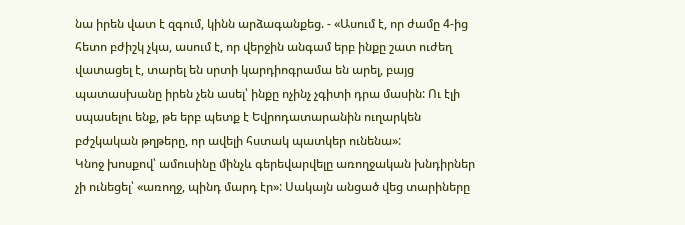նա իրեն վատ է զգում, կինն արձագանքեց. - «Ասում է, որ ժամը 4-ից հետո բժիշկ չկա, ասում է, որ վերջին անգամ երբ ինքը շատ ուժեղ վատացել է, տարել են սրտի կարդիոգրամա են արել, բայց պատասխանը իրեն չեն ասել՝ ինքը ոչինչ չգիտի դրա մասին: Ու էլի սպասելու ենք, թե երբ պետք է Եվրոդատարանին ուղարկեն բժշկական թղթերը, որ ավելի հստակ պատկեր ունենա»:
Կնոջ խոսքով՝ ամուսինը մինչև գերեվարվելը առողջական խնդիրներ չի ունեցել՝ «առողջ, պինդ մարդ էր»: Սակայն անցած վեց տարիները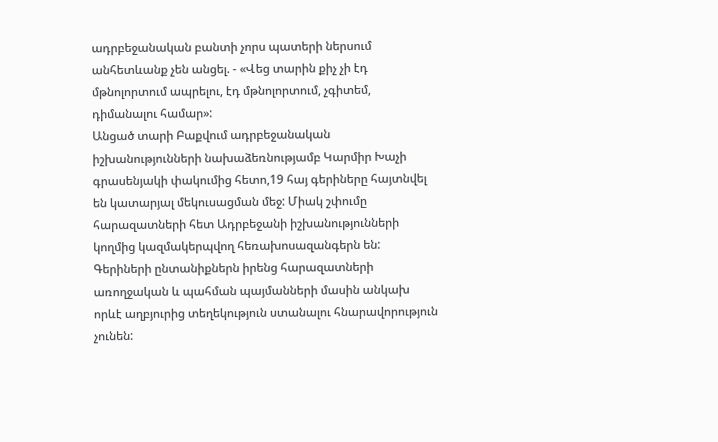ադրբեջանական բանտի չորս պատերի ներսում անհետևանք չեն անցել. - «Վեց տարին քիչ չի էդ մթնոլորտում ապրելու, էդ մթնոլորտում, չգիտեմ, դիմանալու համար»:
Անցած տարի Բաքվում ադրբեջանական իշխանությունների նախաձեռնությամբ Կարմիր Խաչի գրասենյակի փակումից հետո,19 հայ գերիները հայտնվել են կատարյալ մեկուսացման մեջ: Միակ շփումը հարազատների հետ Ադրբեջանի իշխանությունների կողմից կազմակերպվող հեռախոսազանգերն են:
Գերիների ընտանիքներն իրենց հարազատների առողջական և պահման պայմանների մասին անկախ որևէ աղբյուրից տեղեկություն ստանալու հնարավորություն չունեն: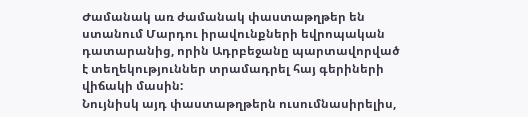Ժամանակ առ ժամանակ փաստաթղթեր են ստանում Մարդու իրավունքների եվրոպական դատարանից, որին Ադրբեջանը պարտավորված է տեղեկություններ տրամադրել հայ գերիների վիճակի մասին:
Նույնիսկ այդ փաստաթղթերն ուսումնասիրելիս,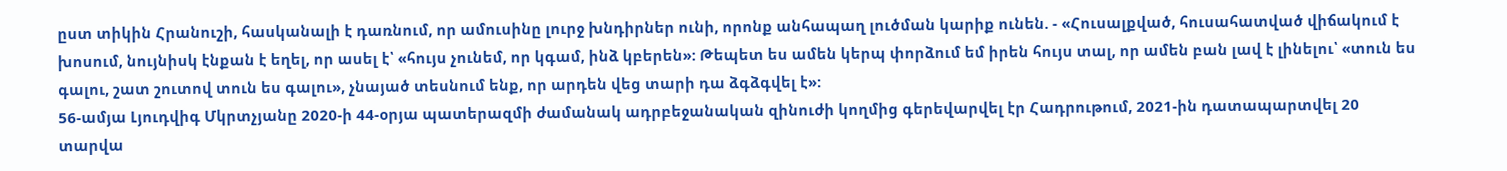ըստ տիկին Հրանուշի, հասկանալի է դառնում, որ ամուսինը լուրջ խնդիրներ ունի, որոնք անհապաղ լուծման կարիք ունեն. - «Հուսալքված, հուսահատված վիճակում է խոսում, նույնիսկ էնքան է եղել, որ ասել է՝ «հույս չունեմ, որ կգամ, ինձ կբերեն»: Թեպետ ես ամեն կերպ փորձում եմ իրեն հույս տալ, որ ամեն բան լավ է լինելու՝ «տուն ես գալու, շատ շուտով տուն ես գալու», չնայած տեսնում ենք, որ արդեն վեց տարի դա ձգձգվել է»:
56-ամյա Լյուդվիգ Մկրտչյանը 2020-ի 44-օրյա պատերազմի ժամանակ ադրբեջանական զինուժի կողմից գերեվարվել էր Հադրութում, 2021-ին դատապարտվել 20 տարվա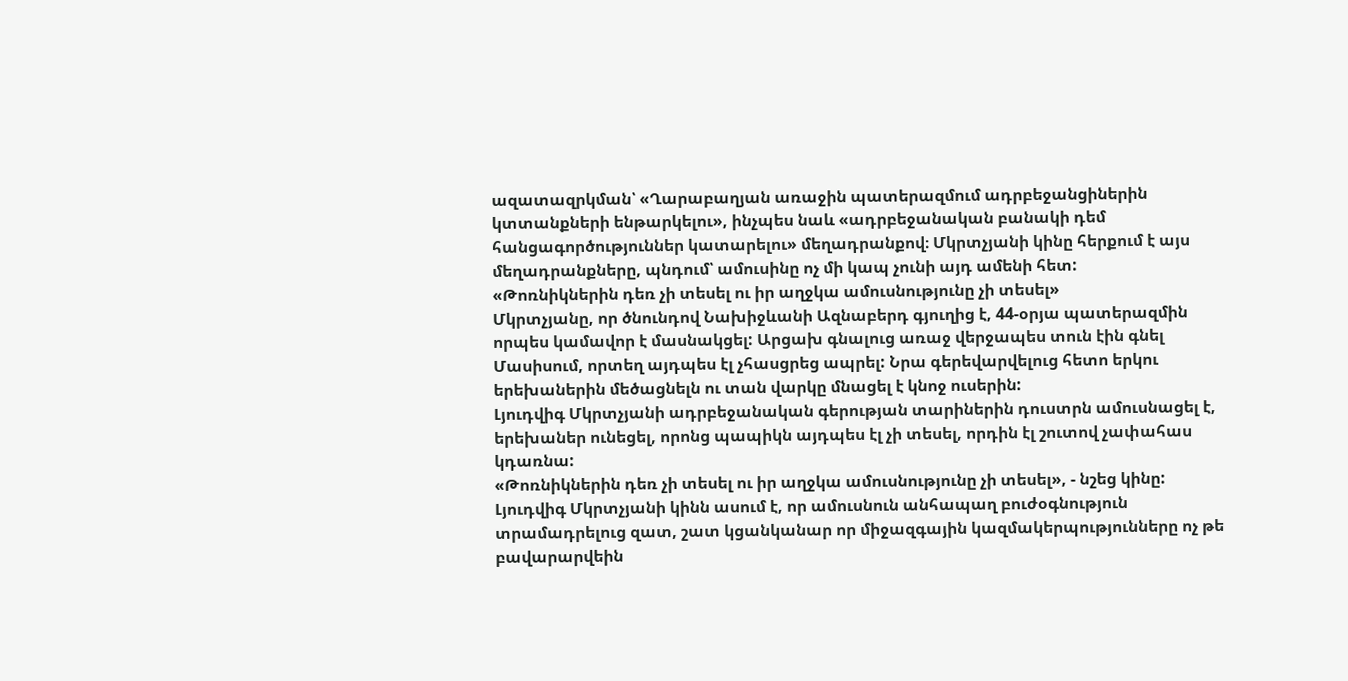ազատազրկման՝ «Ղարաբաղյան առաջին պատերազմում ադրբեջանցիներին կտտանքների ենթարկելու», ինչպես նաև «ադրբեջանական բանակի դեմ հանցագործություններ կատարելու» մեղադրանքով։ Մկրտչյանի կինը հերքում է այս մեղադրանքները, պնդում՝ ամուսինը ոչ մի կապ չունի այդ ամենի հետ:
«Թոռնիկներին դեռ չի տեսել ու իր աղջկա ամուսնությունը չի տեսել»
Մկրտչյանը, որ ծնունդով Նախիջևանի Ազնաբերդ գյուղից է, 44-օրյա պատերազմին որպես կամավոր է մասնակցել: Արցախ գնալուց առաջ վերջապես տուն էին գնել Մասիսում, որտեղ այդպես էլ չհասցրեց ապրել: Նրա գերեվարվելուց հետո երկու երեխաներին մեծացնելն ու տան վարկը մնացել է կնոջ ուսերին:
Լյուդվիգ Մկրտչյանի ադրբեջանական գերության տարիներին դուստրն ամուսնացել է, երեխաներ ունեցել, որոնց պապիկն այդպես էլ չի տեսել, որդին էլ շուտով չափահաս կդառնա:
«Թոռնիկներին դեռ չի տեսել ու իր աղջկա ամուսնությունը չի տեսել», - նշեց կինը:
Լյուդվիգ Մկրտչյանի կինն ասում է, որ ամուսնուն անհապաղ բուժօգնություն տրամադրելուց զատ, շատ կցանկանար որ միջազգային կազմակերպությունները ոչ թե բավարարվեին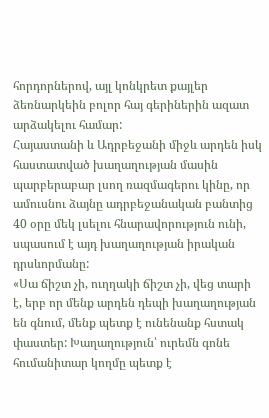հորդորներով, այլ կոնկրետ քայլեր ձեռնարկեին բոլոր հայ գերիներին ազատ արձակելու համար:
Հայաստանի և Ադրբեջանի միջև արդեն իսկ հաստատված խաղաղության մասին պարբերաբար լսող ռազմագերու կինը, որ ամուսնու ձայնը ադրբեջանական բանտից 40 օրը մեկ լսելու հնարավորություն ունի, սպասում է այդ խաղաղության իրական դրսևորմանը:
«Սա ճիշտ չի, ուղղակի ճիշտ չի, վեց տարի է, երբ որ մենք արդեն դեպի խաղաղության են գնում, մենք պետք է ունենանք հստակ փաստեր: Խաղաղություն՝ ուրեմն գոնե հումանիտար կողմը պետք է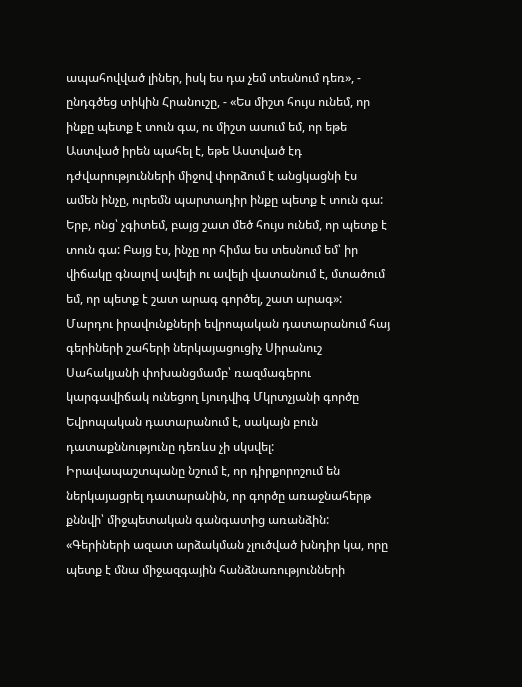ապահովված լիներ, իսկ ես դա չեմ տեսնում դեռ», - ընդգծեց տիկին Հրանուշը, - «Ես միշտ հույս ունեմ, որ ինքը պետք է տուն գա, ու միշտ ասում եմ, որ եթե Աստված իրեն պահել է, եթե Աստված էդ դժվարությունների միջով փորձում է անցկացնի էս ամեն ինչը, ուրեմն պարտադիր ինքը պետք է տուն գա: Երբ, ոնց՝ չգիտեմ, բայց շատ մեծ հույս ունեմ, որ պետք է տուն գա: Բայց էս, ինչը որ հիմա ես տեսնում եմ՝ իր վիճակը գնալով ավելի ու ավելի վատանում է, մտածում եմ, որ պետք է շատ արագ գործել, շատ արագ»:
Մարդու իրավունքների եվրոպական դատարանում հայ գերիների շահերի ներկայացուցիչ Սիրանուշ Սահակյանի փոխանցմամբ՝ ռազմագերու կարգավիճակ ունեցող Լյուդվիգ Մկրտչյանի գործը Եվրոպական դատարանում է, սակայն բուն դատաքննությունը դեռևս չի սկսվել: Իրավապաշտպանը նշում է, որ դիրքորոշում են ներկայացրել դատարանին, որ գործը առաջնահերթ քննվի՝ միջպետական գանգատից առանձին:
«Գերիների ազատ արձակման չլուծված խնդիր կա, որը պետք է մնա միջազգային հանձնառությունների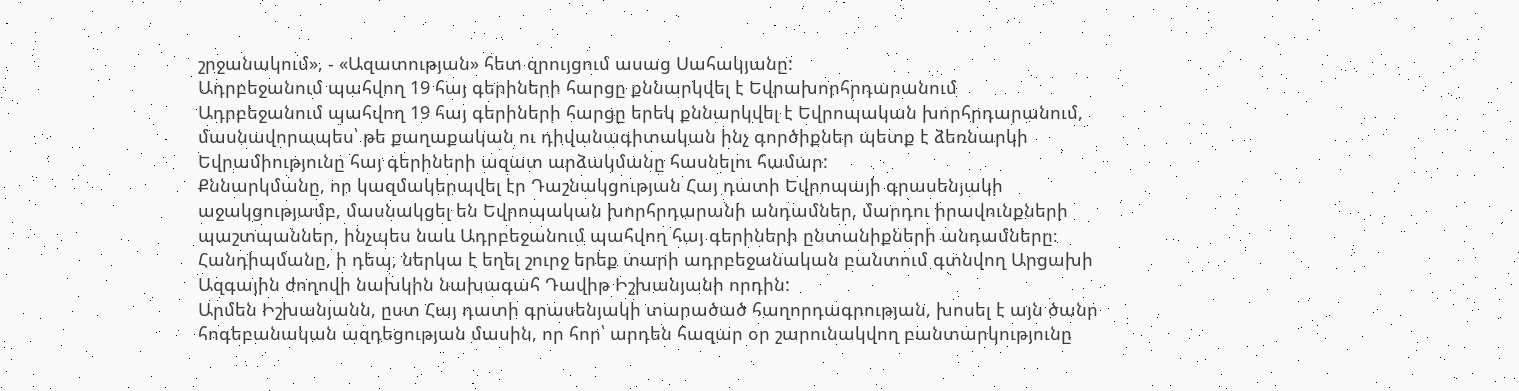շրջանակում», - «Ազատության» հետ զրույցում ասաց Սահակյանը:
Ադրբեջանում պահվող 19 հայ գերիների հարցը քննարկվել է Եվրախորհրդարանում
Ադրբեջանում պահվող 19 հայ գերիների հարցը երեկ քննարկվել է Եվրոպական խորհրդարանում, մասնավորապես՝ թե քաղաքական ու դիվանագիտական ինչ գործիքներ պետք է ձեռնարկի Եվրամիությունը հայ գերիների ազատ արձակմանը հասնելու համար:
Քննարկմանը, որ կազմակերպվել էր Դաշնակցության Հայ դատի Եվրոպայի գրասենյակի աջակցությամբ, մասնակցել են Եվրոպական խորհրդարանի անդամներ, մարդու իրավունքների պաշտպաններ, ինչպես նաև Ադրբեջանում պահվող հայ գերիների ընտանիքների անդամները։
Հանդիպմանը, ի դեպ, ներկա է եղել շուրջ երեք տարի ադրբեջանական բանտում գտնվող Արցախի Ազգային ժողովի նախկին նախագահ Դավիթ Իշխանյանի որդին:
Արմեն Իշխանյանն, ըստ Հայ դատի գրասենյակի տարածած հաղորդագրության, խոսել է այն ծանր հոգեբանական ազդեցության մասին, որ հոր՝ արդեն հազար օր շարունակվող բանտարկությունը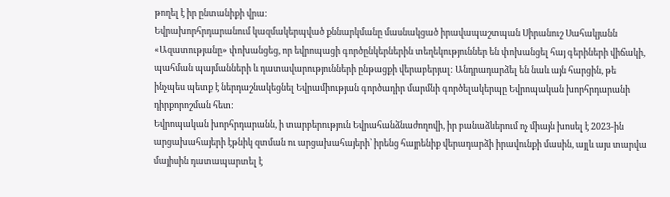թողել է իր ընտանիքի վրա:
Եվրախորհրդարանում կազմակերպված քննարկմանը մասնակցած իրավապաշտպան Սիրանուշ Սահակյանն «Ազատությանը» փոխանցեց, որ եվրոպացի գործընկերներին տեղեկություններ են փոխանցել հայ գերիների վիճակի, պահման պայմանների և դատավարությունների ընթացքի վերաբերյալ: Անդրադարձել են նաև այն հարցին, թե ինչպես պետք է ներդաշնակեցնել Եվրամիության գործադիր մարմնի գործելակերպը Եվրոպական խորհրդարանի դիրքորոշման հետ:
Եվրոպական խորհրդարանն, ի տարբերություն Եվրահանձնաժողովի, իր բանաձևերում ոչ միայն խոսել է 2023-ին արցախահայերի էթնիկ զտման ու արցախահայերի՝ իրենց հայրենիք վերադարձի իրավունքի մասին, այլև այս տարվա մայիսին դատապարտել է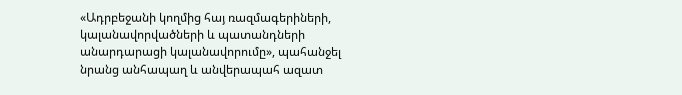«Ադրբեջանի կողմից հայ ռազմագերիների, կալանավորվածների և պատանդների անարդարացի կալանավորումը», պահանջել նրանց անհապաղ և անվերապահ ազատ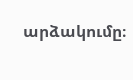արձակումը։